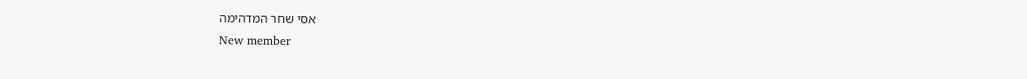אסי שחר המדהימה
New member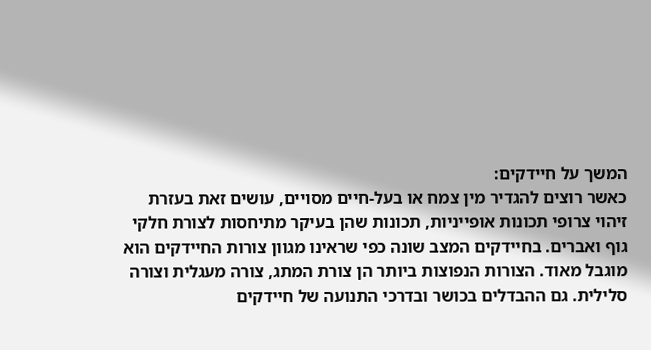המשך על חיידקים:
כאשר רוצים להגדיר מין צמח או בעל-חיים מסויים, עושים זאת בעזרת זיהוי צרופי תכונות אופייניות, תכונות שהן בעיקר מתיחסות לצורת חלקי גוף ואברים. בחיידקים המצב שונה כפי שראינו מגוון צורות החיידקים הוא מוגבל מאוד. הצורות הנפוצות ביותר הן צורת המתג, צורה מעגלית וצורה סלילית. גם ההבדלים בכושר ובדרכי התנועה של חיידקים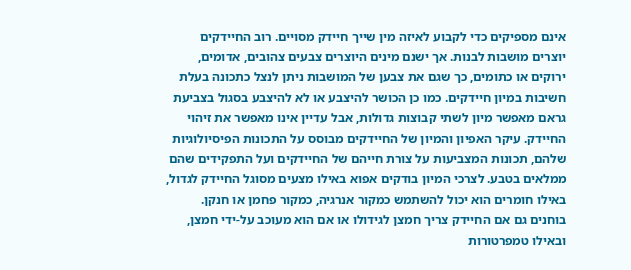אינם מספיקים כדי לקבוע לאיזה מין שייך חיידק מסויים. רוב החיידקים יוצרים מושבות לבנות. אך ישנם מינים היוצרים צבעים צהובים, אדומים, ירוקים או כתומים, כך שגם את צבען של המושבות ניתן לנצל כתכונה בעלת חשיבות במיון חיידקים. כמו כן הכושר להיצבע או לא להיצבע בסגול בצביעת גראם מאפשר מיון לשתי קבוצות גדולות, אבל עדיין אינו מאפשר את זיהוי החיידק. עיקר האפיון והמיון של החיידקים מבוסס על התכונות הפיסיולוגיות שלהם, תכונות המצביעות על צורת חייהם של החיידקים ועל התפקידים שהם ממלאים בטבע. לצרכי המיון בודקים אפוא באילו מצעים מסוגל החיידק לגדול, באילו חומרים הוא יכול להשתמש כמקור אנרגיה, כמקור פחמן או חנקן. בוחנים גם אם החיידק צריך חמצן לגידולו או אם הוא מעוכב על-ידי חמצן, ובאילו טמפרטורות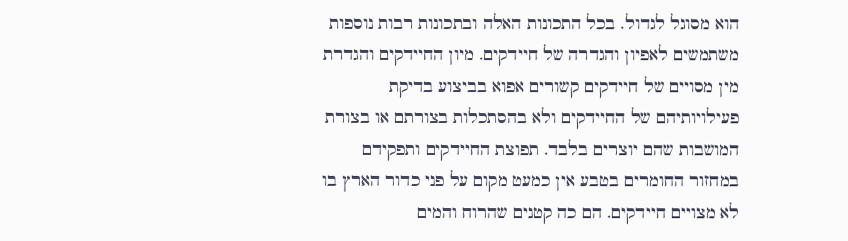הוא מסוגל לגדול. בכל התכונות האלה ובתכונות רבות נוספות משתמשים לאפיון והגדרה של חיידקים. מיון החיידקים והגדרת מין מסויים של חיידקים קשורים אפוא בביצוע בדיקת פעילויותיהם של החיידקים ולא בהסתכלות בצורתם או בצורת המושבות שהם יוצרים בלבד. תפוצת החיידקים ותפקידם במחזור החומרים בטבע אין כמעט מקום על פני כדור הארץ בו לא מצויים חיידקים. הם כה קטנים שהרוח והמים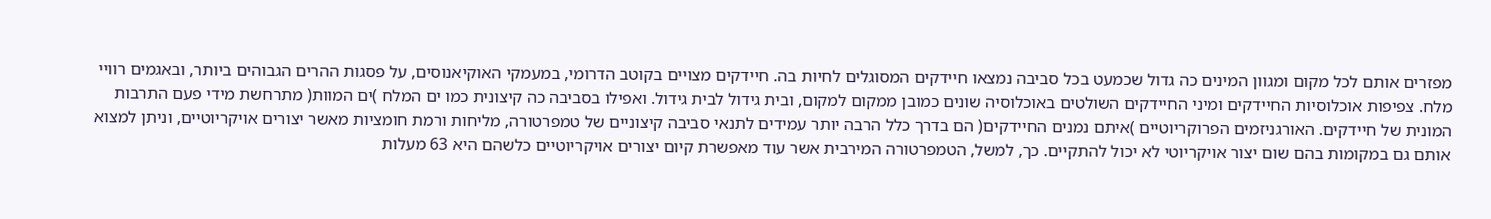מפזרים אותם לכל מקום ומגוון המינים כה גדול שכמעט בכל סביבה נמצאו חיידקים המסוגלים לחיות בה. חיידקים מצויים בקוטב הדרומי, במעמקי האוקיאנוסים, על פסגות ההרים הגבוהים ביותר, ובאגמים רוויי מלח. צפיפות אוכלוסיות החיידקים ומיני החיידקים השולטים באוכלוסיה שונים כמובן ממקום למקום, ובית גידול לבית גידול. ואפילו בסביבה כה קיצונית כמו ים המלח )ים המוות( מתרחשת מידי פעם התרבות המונית של חיידקים. האורגניזמים הפרוקריוטיים )איתם נמנים החיידקים( הם בדרך כלל הרבה יותר עמידים לתנאי סביבה קיצוניים של טמפרטורה, מליחות ורמת חומציות מאשר יצורים אויקריוטיים, וניתן למצוא אותם גם במקומות בהם שום יצור אויקריוטי לא יכול להתקיים. כך, למשל, הטמפרטורה המירבית אשר עוד מאפשרת קיום יצורים אויקריוטיים כלשהם היא 63 מעלות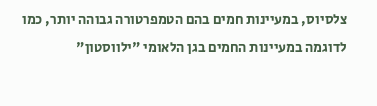צלסיוס, במעיינות חמים בהם הטמפרטורה גבוהה יותר, כמו לדוגמה במעיינות החמים בגן הלאומי "ילווסטון"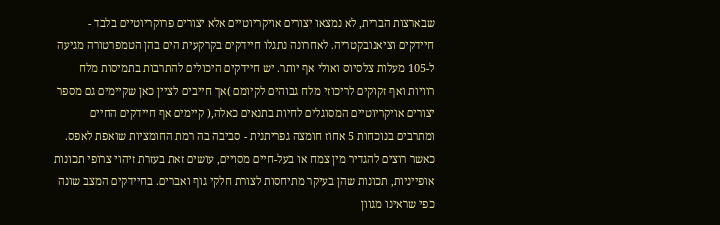שבארצות הברית, לא נמצאו יצורים אויקריוטיים אלא יצורים פרוקריוטיים בלבד - חיידקים וציאנובקטריה. לאחרונה נתגלו חיידקים בקרקעית הים בהן הטמפרטורה מגיעה ל-105 מעלות צלסיוס ואולי אף יותר. יש חיידקים היכולים להתרבות בתמיסות מלח רוויות ואף זקוקים לריכוזי מלח גבוהים לקיומם )אך חייבים לציין כאן שקיימים גם מספר יצורים אויקריוטיים המסוגלים לחיות בתנאים כאלה,( קיימים אף חיידקים החיים ומתרבים בנוכחות 5 אחוז חומצה גפריתנית - סביבה בה רמת החומציות שואפת לאפס.
כאשר רוצים להגדיר מין צמח או בעל-חיים מסויים, עושים זאת בעזרת זיהוי צרופי תכונות אופייניות, תכונות שהן בעיקר מתיחסות לצורת חלקי גוף ואברים. בחיידקים המצב שונה כפי שראינו מגוון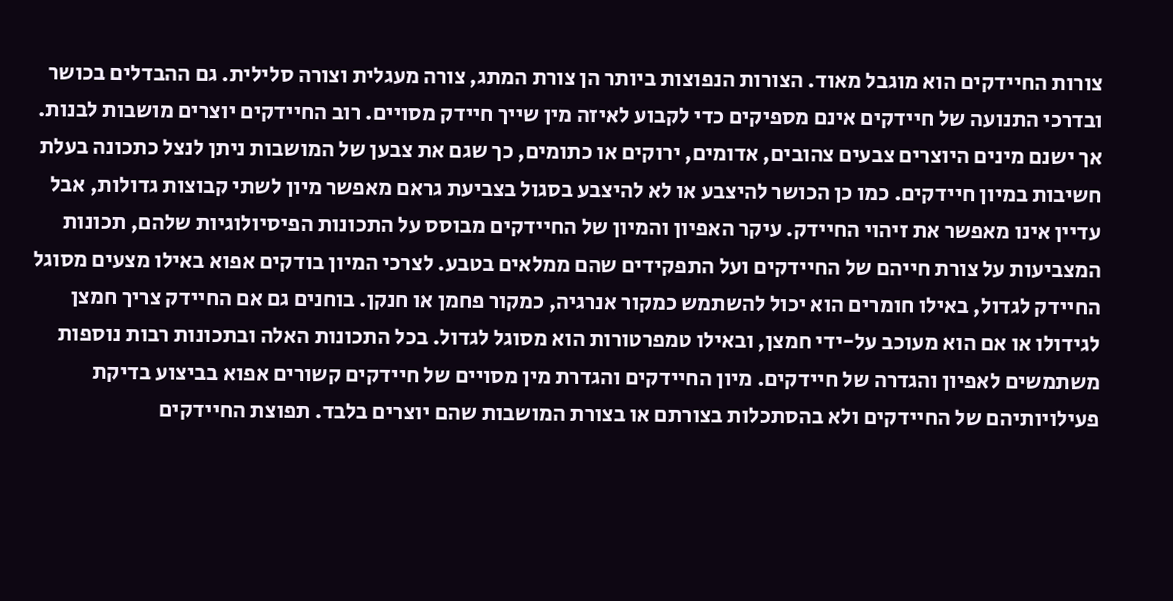צורות החיידקים הוא מוגבל מאוד. הצורות הנפוצות ביותר הן צורת המתג, צורה מעגלית וצורה סלילית. גם ההבדלים בכושר ובדרכי התנועה של חיידקים אינם מספיקים כדי לקבוע לאיזה מין שייך חיידק מסויים. רוב החיידקים יוצרים מושבות לבנות. אך ישנם מינים היוצרים צבעים צהובים, אדומים, ירוקים או כתומים, כך שגם את צבען של המושבות ניתן לנצל כתכונה בעלת חשיבות במיון חיידקים. כמו כן הכושר להיצבע או לא להיצבע בסגול בצביעת גראם מאפשר מיון לשתי קבוצות גדולות, אבל עדיין אינו מאפשר את זיהוי החיידק. עיקר האפיון והמיון של החיידקים מבוסס על התכונות הפיסיולוגיות שלהם, תכונות המצביעות על צורת חייהם של החיידקים ועל התפקידים שהם ממלאים בטבע. לצרכי המיון בודקים אפוא באילו מצעים מסוגל החיידק לגדול, באילו חומרים הוא יכול להשתמש כמקור אנרגיה, כמקור פחמן או חנקן. בוחנים גם אם החיידק צריך חמצן לגידולו או אם הוא מעוכב על-ידי חמצן, ובאילו טמפרטורות הוא מסוגל לגדול. בכל התכונות האלה ובתכונות רבות נוספות משתמשים לאפיון והגדרה של חיידקים. מיון החיידקים והגדרת מין מסויים של חיידקים קשורים אפוא בביצוע בדיקת פעילויותיהם של החיידקים ולא בהסתכלות בצורתם או בצורת המושבות שהם יוצרים בלבד. תפוצת החיידקים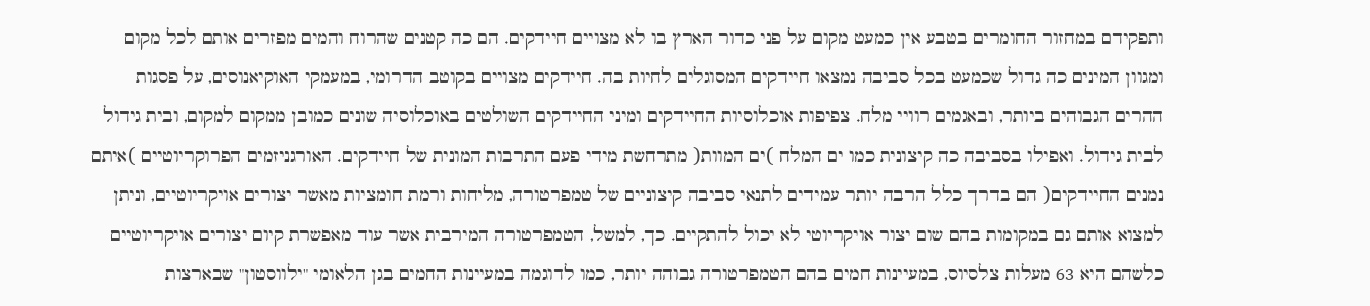ותפקידם במחזור החומרים בטבע אין כמעט מקום על פני כדור הארץ בו לא מצויים חיידקים. הם כה קטנים שהרוח והמים מפזרים אותם לכל מקום ומגוון המינים כה גדול שכמעט בכל סביבה נמצאו חיידקים המסוגלים לחיות בה. חיידקים מצויים בקוטב הדרומי, במעמקי האוקיאנוסים, על פסגות ההרים הגבוהים ביותר, ובאגמים רוויי מלח. צפיפות אוכלוסיות החיידקים ומיני החיידקים השולטים באוכלוסיה שונים כמובן ממקום למקום, ובית גידול לבית גידול. ואפילו בסביבה כה קיצונית כמו ים המלח )ים המוות( מתרחשת מידי פעם התרבות המונית של חיידקים. האורגניזמים הפרוקריוטיים )איתם נמנים החיידקים( הם בדרך כלל הרבה יותר עמידים לתנאי סביבה קיצוניים של טמפרטורה, מליחות ורמת חומציות מאשר יצורים אויקריוטיים, וניתן למצוא אותם גם במקומות בהם שום יצור אויקריוטי לא יכול להתקיים. כך, למשל, הטמפרטורה המירבית אשר עוד מאפשרת קיום יצורים אויקריוטיים כלשהם היא 63 מעלות צלסיוס, במעיינות חמים בהם הטמפרטורה גבוהה יותר, כמו לדוגמה במעיינות החמים בגן הלאומי "ילווסטון" שבארצות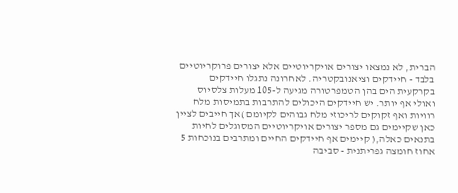הברית, לא נמצאו יצורים אויקריוטיים אלא יצורים פרוקריוטיים בלבד - חיידקים וציאנובקטריה. לאחרונה נתגלו חיידקים בקרקעית הים בהן הטמפרטורה מגיעה ל-105 מעלות צלסיוס ואולי אף יותר. יש חיידקים היכולים להתרבות בתמיסות מלח רוויות ואף זקוקים לריכוזי מלח גבוהים לקיומם )אך חייבים לציין כאן שקיימים גם מספר יצורים אויקריוטיים המסוגלים לחיות בתנאים כאלה,( קיימים אף חיידקים החיים ומתרבים בנוכחות 5 אחוז חומצה גפריתנית - סביבה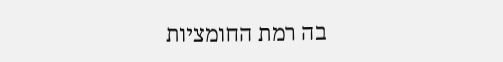בה רמת החומציות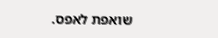שואפת לאפס.